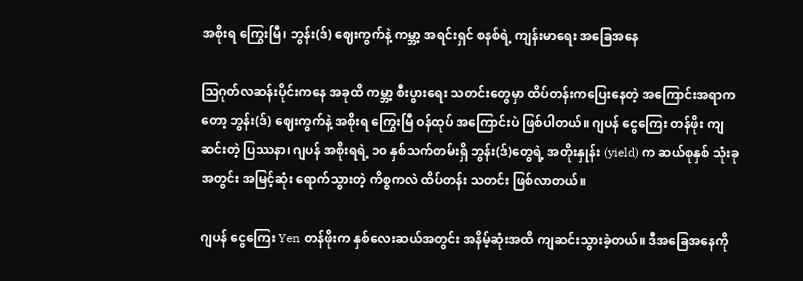အစိုးရ ကြွေးမြီ၊ ဘွန်း(ဒ်) ဈေးကွက်နဲ့ ကမ္ဘာ့ အရင်းရှင် စနစ်ရဲ့ ကျန်းမာရေး အခြေအနေ

ဩဂုတ်လဆန်းပိုင်းကနေ အခုထိ ကမ္ဘာ့ စီးပွားရေး သတင်းတွေမှာ ထိပ်တန်းကပြေးနေတဲ့ အကြောင်းအရာကတော့ ဘွန်း(ဒ်) ဈေးကွက်နဲ့ အစိုးရ ကြွေးမြီ ဝန်ထုပ် အကြောင်းပဲ ဖြစ်ပါတယ်။ ဂျပန် ငွေကြေး တန်ဖိုး ကျဆင်းတဲ့ ပြဿနာ၊ ဂျပန် အစိုးရရဲ့ ၁၀ နှစ်သက်တမ်းရှိ ဘွန်း(ဒ်)တွေရဲ့ အတိုးနှုန်း (yield) က ဆယ်စုနှစ် သုံးခုအတွင်း အမြင့်ဆုံး ရောက်သွားတဲ့ ကိစ္စကလဲ ထိပ်တန်း သတင်း ဖြစ်လာတယ်။

ဂျပန် ငွေကြေး Yen တန်ဖိုးက နှစ်လေးဆယ်အတွင်း အနိမ့်ဆုံးအထိ ကျဆင်းသွားခဲ့တယ်။ ဒီအခြေအနေကို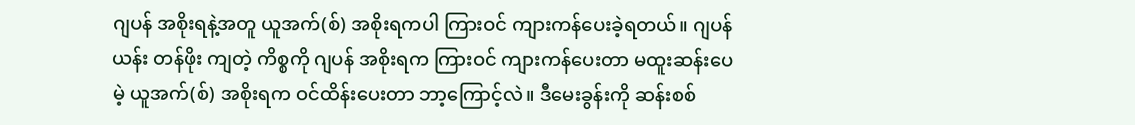ဂျပန် အစိုးရနဲ့အတူ ယူအက်(စ်) အစိုးရကပါ ကြားဝင် ကျားကန်ပေးခဲ့ရတယ်။ ဂျပန် ယန်း တန်ဖိုး ကျတဲ့ ကိစ္စကို ဂျပန် အစိုးရက ကြားဝင် ကျားကန်ပေးတာ မထူးဆန်းပေမဲ့ ယူအက်(စ်) အစိုးရက ဝင်ထိန်းပေးတာ ဘာ့ကြောင့်လဲ။ ဒီမေးခွန်းကို ဆန်းစစ်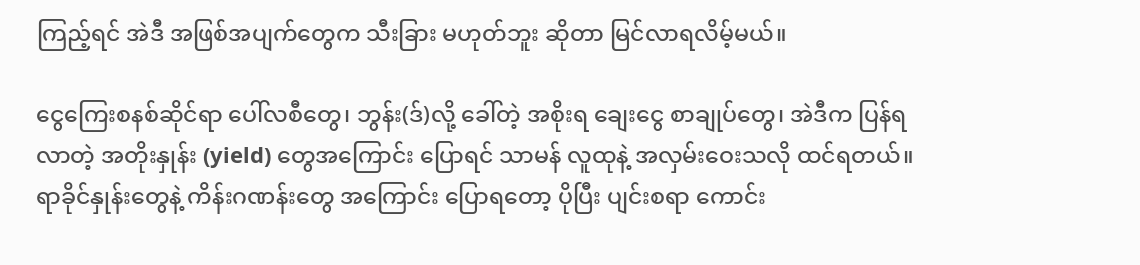ကြည့်ရင် အဲဒီ အဖြစ်အပျက်တွေက သီးခြား မဟုတ်ဘူး ဆိုတာ မြင်လာရလိမ့်မယ်။

ငွေကြေးစနစ်ဆိုင်ရာ ပေါ်လစီတွေ၊ ဘွန်း(ဒ်)လို့ ခေါ်တဲ့ အစိုးရ ချေးငွေ စာချုပ်တွေ၊ အဲဒီက ပြန်ရလာတဲ့ အတိုးနှုန်း (yield) တွေအကြောင်း ပြောရင် သာမန် လူထုနဲ့ အလှမ်းဝေးသလို ထင်ရတယ်။ ရာခိုင်နှုန်းတွေနဲ့ ကိန်းဂဏန်းတွေ အကြောင်း ပြောရတော့ ပိုပြီး ပျင်းစရာ ကောင်း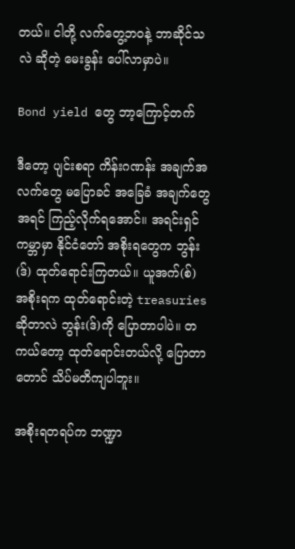တယ်။ ငါတို့ လက်တွေ့ဘဝနဲ့ ဘာဆိုင်သလဲ ဆိုတဲ့ မေးခွန်း ပေါ်လာမှာပဲ။

Bond yield တွေ ဘာ့ကြောင့်တက်

ဒီတော့ ပျင်းစရာ ကိန်းဂဏန်း အချက်အလက်တွေ မပြောခင် အခြေခံ အချက်တွေ အရင် ကြည့်လိုက်ရအောင်။ အရင်းရှင် ကမ္ဘာမှာ နိုင်ငံတော် အစိုးရတွေက ဘွန်း(ဒ်) ထုတ်ရောင်းကြတယ်။ ယူအက်(စ်) အစိုးရက ထုတ်ရောင်းတဲ့ treasuries ဆိုတာလဲ ဘွန်း(ဒ်)ကို ပြောတာပါပဲ။ တကယ်တော့ ထုတ်ရောင်းတယ်လို့ ပြောတာတောင် သိပ်မတိကျပါဘူး။

အစိုးရတရပ်က ဘဏ္ဍာ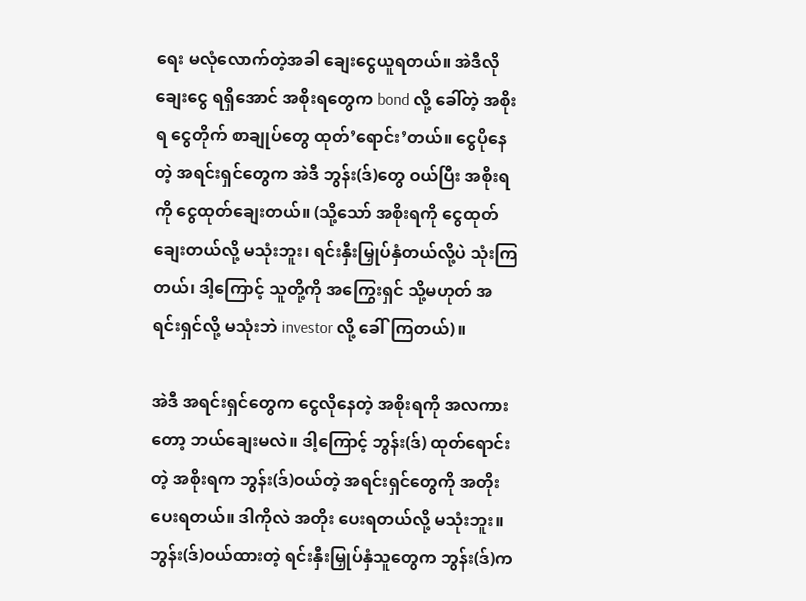ရေး မလုံလောက်တဲ့အခါ ချေးငွေယူရတယ်။ အဲဒီလို ချေးငွေ ရရှိအောင် အစိုးရတွေက bond လို့ ခေါ်တဲ့ အစိုးရ ငွေတိုက် စာချုပ်တွေ ထုတ်’ရောင်း’တယ်။ ငွေပိုနေတဲ့ အရင်းရှင်တွေက အဲဒီ ဘွန်း(ဒ်)တွေ ဝယ်ပြီး အစိုးရကို ငွေထုတ်ချေးတယ်။ (သို့သော် အစိုးရကို ငွေထုတ်ချေးတယ်လို့ မသုံးဘူး၊ ရင်းနှီးမြှုပ်နှံတယ်လို့ပဲ သုံးကြတယ်၊ ဒါ့ကြောင့် သူတို့ကို အကြွေးရှင် သို့မဟုတ် အရင်းရှင်လို့ မသုံးဘဲ investor လို့ ခေါ်ကြတယ်)။

အဲဒီ အရင်းရှင်တွေက ငွေလိုနေတဲ့ အစိုးရကို အလကားတော့ ဘယ်ချေးမလဲ။ ဒါ့ကြောင့် ဘွန်း(ဒ်) ထုတ်ရောင်းတဲ့ အစိုးရက ဘွန်း(ဒ်)ဝယ်တဲ့ အရင်းရှင်တွေကို အတိုး ပေးရတယ်။ ဒါကိုလဲ အတိုး ပေးရတယ်လို့ မသုံးဘူး။ ဘွန်း(ဒ်)ဝယ်ထားတဲ့ ရင်းနှီးမြှုပ်နှံသူတွေက ဘွန်း(ဒ်)က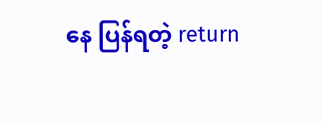နေ ပြန်ရတဲ့ return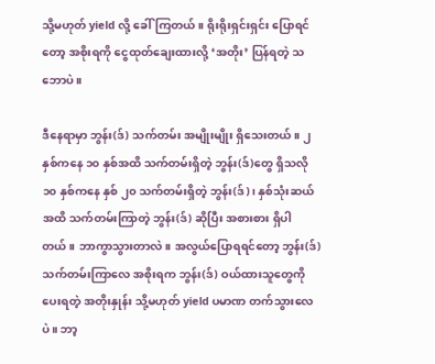သို့မဟုတ် yield လို့ ခေါ်ကြတယ်။ ရိုးရိုးရှင်းရှင်း ပြောရင်တော့ အစိုးရကို ငွေထုတ်ချေးထားလို့ ‘အတိုး’ ပြန်ရတဲ့ သဘောပဲ။

ဒီနေရာမှာ ဘွန်း(ဒ်) သက်တမ်း အမျိုးမျိုး ရှိသေးတယ်။ ၂နှစ်ကနေ ၁၀ နှစ်အထိ သက်တမ်းရှိတဲ့ ဘွန်း(ဒ်)တွေ ရှိသလို ၁၀ နှစ်ကနေ နှစ် ၂၀ သက်တမ်းရှိတဲ့ ဘွန်း(ဒ်)၊ နှစ်သုံးဆယ်အထိ သက်တမ်းကြာတဲ့ ဘွန်း(ဒ်) ဆိုပြီး အစားစား ရှိပါတယ်။ ဘာကွာသွားတာလဲ။ အလွယ်ပြောရရင်တော့ ဘွန်း(ဒ်) သက်တမ်းကြာလေ အစိုးရက ဘွန်း(ဒ်) ဝယ်ထားသူတွေကို ပေးရတဲ့ အတိုးနှုန်း သို့မဟုတ် yield ပမာဏ တက်သွားလေပဲ။ ဘာ့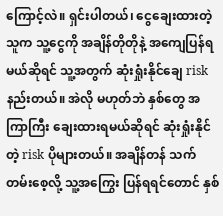ကြောင့်လဲ။ ရှင်းပါတယ်၊ ငွေချေးထားတဲ့သူက သူ့ငွေကို အချိန်တိုတိုနဲ့ အကျေပြန်ရမယ်ဆိုရင် သူ့အတွက် ဆုံးရှုံးနိုင်ချေ risk နည်းတယ်။ အဲလို မဟုတ်ဘဲ နှစ်တွေ အကြာကြီး ချေးထားရမယ်ဆိုရင် ဆုံးရှုံးနိုင်တဲ့ risk ပိုများတယ်။ အချိန်တန် သက်တမ်းစေ့လို့ သူ့အကြွေး ပြန်ရရင်တောင် နှစ်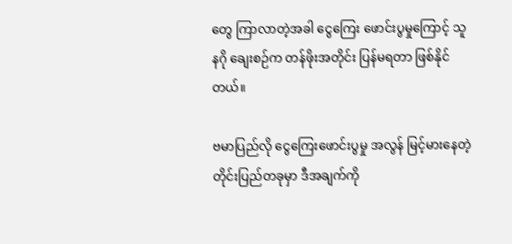တွေ ကြာလာတဲ့အခါ ငွေကြေး ဖောင်းပွမှုကြောင့် သူနဂို ချေးစဉ်က တန်ဖိုးအတိုင်း ပြန်မရတာ ဖြစ်နိုင်တယ်။

ဗမာပြည်လို ငွေကြေးဖောင်းပွမှု အလွန် မြင့်မားနေတဲ့ တိုင်းပြည်တခုမှာ ဒီအချက်ကို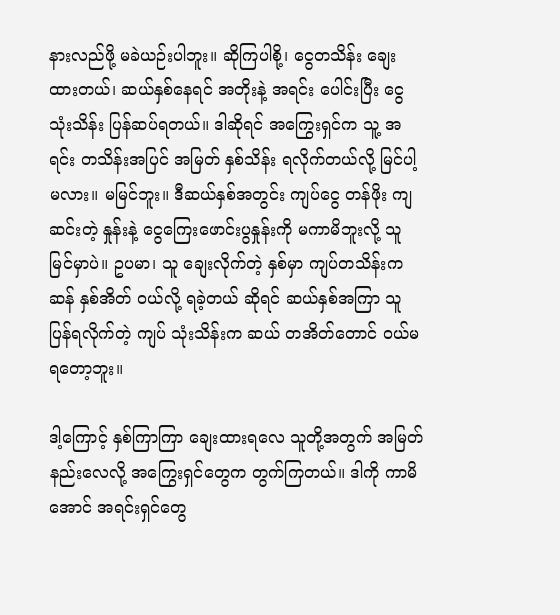နားလည်ဖို့ မခဲယဉ်းပါဘူး။ ဆိုကြပါစို့၊ ငွေတသိန်း ချေးထားတယ်၊ ဆယ်နှစ်နေရင် အတိုးနဲ့ အရင်း ပေါင်းပြီး ငွေ သုံးသိန်း ပြန်ဆပ်ရတယ်။ ဒါဆိုရင် အကြွေးရှင်က သူ့ အရင်း တသိန်းအပြင် အမြတ် နှစ်သိန်း ရလိုက်တယ်လို့ မြင်ပါ့မလား။ မမြင်ဘူး။ ဒီဆယ်နှစ်အတွင်း ကျပ်ငွေ တန်ဖိုး ကျဆင်းတဲ့ နှုန်းနဲ့ ငွေကြေးဖောင်းပွနှုန်းကို မကာမိဘူးလို့ သူမြင်မှာပဲ။ ဥပမာ၊ သူ ချေးလိုက်တဲ့ နှစ်မှာ ကျပ်တသိန်းက ဆန် နှစ်အိတ် ဝယ်လို့ ရခဲ့တယ် ဆိုရင် ဆယ်နှစ်အကြာ သူ ပြန်ရလိုက်တဲ့ ကျပ် သုံးသိန်းက ဆယ် တအိတ်တောင် ဝယ်မရတော့ဘူး။

ဒါ့ကြောင့် နှစ်ကြာကြာ ချေးထားရလေ သူတို့အတွက် အမြတ် နည်းလေလို့ အကြွေးရှင်တွေက တွက်ကြတယ်။ ဒါကို ကာမိအောင် အရင်းရှင်တွေ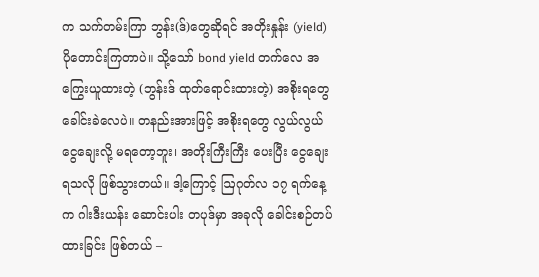က သက်တမ်းကြာ ဘွန်း(ဒ်)တွေဆိုရင် အတိုးနှုန်း (yield) ပိုတောင်းကြတာပဲ။ သို့သော် bond yield တက်လေ အကြွေးယူထားတဲ့ (ဘွန်းဒ် ထုတ်ရောင်းထားတဲ့) အစိုးရတွေ ခေါင်းခဲလေပဲ။ တနည်းအားဖြင့် အစိုးရတွေ လွယ်လွယ် ငွေချေးလို့ မရတော့ဘူး၊ အတိုးကြီးကြီး ပေးပြီး ငွေချေးရသလို ဖြစ်သွားတယ်။ ဒါ့ကြောင့် ဩဂုတ်လ ၁၇ ရက်နေ့က ဂါးဒီးယန်း ဆောင်းပါး တပုဒ်မှာ အခုလို ခေါင်းစဉ်တပ်ထားခြင်း ဖြစ်တယ် –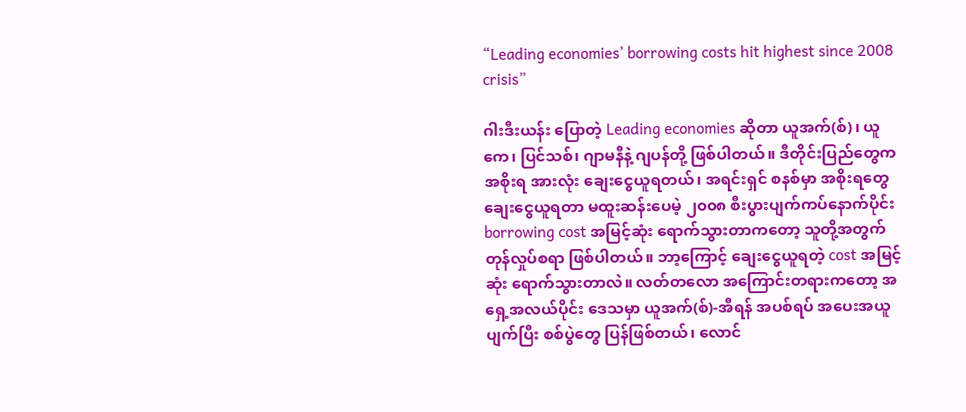“Leading economies’ borrowing costs hit highest since 2008 crisis”

ဂါးဒီးယန်း ပြောတဲ့ Leading economies ဆိုတာ ယူအက်(စ်)၊ ယူကေ၊ ပြင်သစ်၊ ဂျာမနီနဲ့ ဂျပန်တို့ ဖြစ်ပါတယ်။ ဒီတိုင်းပြည်တွေက အစိုးရ အားလုံး ချေးငွေယူရတယ်၊ အရင်းရှင် စနစ်မှာ အစိုးရတွေ ချေးငွေယူရတာ မထူးဆန်းပေမဲ့ ၂၀၀၈ စီးပွားပျက်ကပ်နောက်ပိုင်း borrowing cost အမြင့်ဆုံး ရောက်သွားတာကတော့ သူတို့အတွက် တုန်လှုပ်စရာ ဖြစ်ပါတယ်။ ဘာ့ကြောင့် ချေးငွေယူရတဲ့ cost အမြင့်ဆုံး ရောက်သွားတာလဲ။ လတ်တလော အကြောင်းတရားကတော့ အရှေ့အလယ်ပိုင်း ဒေသမှာ ယူအက်(စ်)-အီရန် အပစ်ရပ် အပေးအယူ ပျက်ပြီး စစ်ပွဲတွေ ပြန်ဖြစ်တယ်၊ လောင်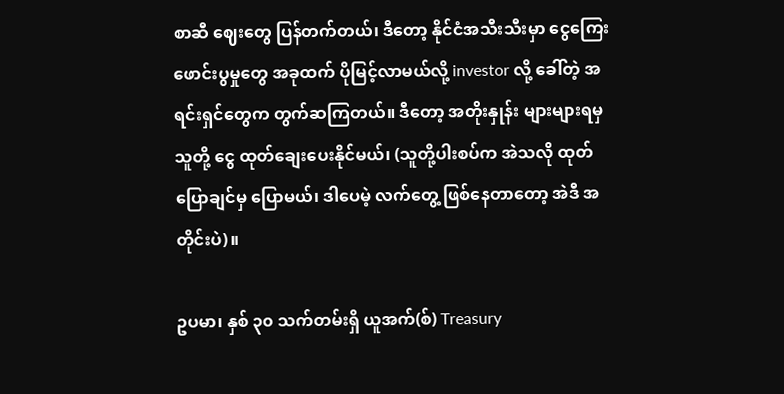စာဆီ ဈေးတွေ ပြန်တက်တယ်၊ ဒီတော့ နိုင်ငံအသီးသီးမှာ ငွေကြေး ဖောင်းပွမှုတွေ အခုထက် ပိုမြင့်လာမယ်လို့ investor လို့ ခေါ်တဲ့ အရင်းရှင်တွေက တွက်ဆကြတယ်။ ဒီတော့ အတိုးနှုန်း များများရမှ သူတို့ ငွေ ထုတ်ချေးပေးနိုင်မယ်၊ (သူတို့ပါးစပ်က အဲသလို ထုတ်ပြောချင်မှ ပြောမယ်၊ ဒါပေမဲ့ လက်တွေ့ ဖြစ်နေတာတော့ အဲဒီ အတိုင်းပဲ)။

ဥပမာ၊ နှစ် ၃၀ သက်တမ်းရှိ ယူအက်(စ်) Treasury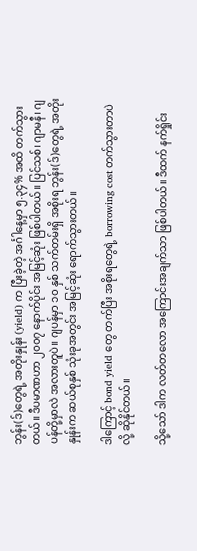ဘွန်း(ဒ်)တွေရဲ့ အတိုးနှုန်း (yield) က ပြီးခဲ့တဲ့ အင်္ဂါနေ့မှာ ၅.၃၄% အထိ တက်သွားတယ်။ ဒီပမာဏဟာ ၂၀၀၇ နောက်ပိုင်း အမြင့်ဆုံး ဖြစ်ပါတယ်။ ပြင်သစ်၊ ဂျာမနီ၊ ဂျပန်တို့မှာလဲ အလားတူပဲ။ ဂျပန်မှာ ၁၀ နှစ် သက်တမ်းရှိ အစိုးရ ဘွန်း(ဒ်)တွေရဲ့ အတိုးနှုန်းက ဆယ်စုနှစ် သုံးခုအတွင်း အမြင့်ဆုံး ရောက်သွားတယ်။

ဒါကြောင့် bond yield တွေ တက်ပြီး အစိုးရတွေရဲ့ borrowing cost တက်သွားတာပဲလို့ ဆိုနိုင်တယ်။

သို့သော် ဒါက လတ်တလော အကြောင်းအချက်သာ ဖြစ်ပါတယ်။ ဒီထက် နက်ရှိုင်း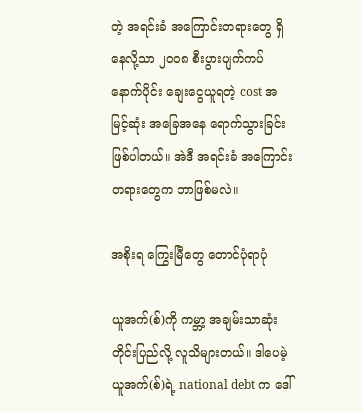တဲ့ အရင်းခံ အကြောင်းတရားတွေ ရှိနေလို့သာ ၂၀၀၈ စီးပွားပျက်ကပ် နောက်ပိုင်း ချေးငွေယူရတဲ့ cost အမြင့်ဆုံး အခြေအနေ ရောက်သွားခြင်း ဖြစ်ပါတယ်။ အဲဒီ အရင်းခံ အကြောင်းတရားတွေက ဘာဖြစ်မလဲ။

အစိုးရ ကြွေးမြီတွေ တောင်ပုံရာပုံ

ယူအက်(စ်)ကို ကမ္ဘာ့ အချမ်းသာဆုံး တိုင်းပြည်လို့ လူသိများတယ်။ ဒါပေမဲ့ ယူအက်(စ်)ရဲ့ national debt က ဒေါ်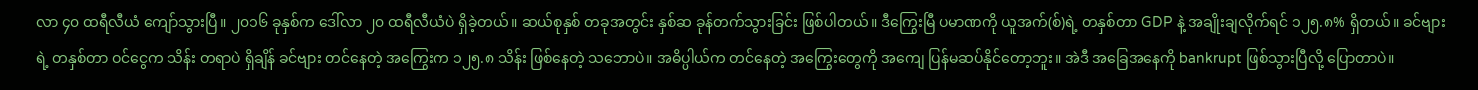လာ ၄၀ ထရီလီယံ ကျော်သွားပြီ။ ၂၀၁၆ ခုနှစ်က ဒေါ်လာ ၂၀ ထရီလီယံပဲ ရှိခဲ့တယ်။ ဆယ်စုနှစ် တခုအတွင်း နှစ်ဆ ခုန်တက်သွားခြင်း ဖြစ်ပါတယ်။ ဒီကြွေးမြီ ပမာဏကို ယူအက်(စ်)ရဲ့ တနှစ်တာ GDP နဲ့ အချိုးချလိုက်ရင် ၁၂၅.၈% ရှိတယ်။ ခင်ဗျားရဲ့ တနှစ်တာ ဝင်ငွေက သိန်း တရာပဲ ရှိချိန် ခင်ဗျား တင်နေတဲ့ အကြွေးက ၁၂၅.၈ သိန်း ဖြစ်နေတဲ့ သဘောပဲ။ အဓိပ္ပါယ်က တင်နေတဲ့ အကြွေးတွေကို အကျေ ပြန်မဆပ်နိုင်တော့ဘူး။ အဲဒီ အခြေအနေကို bankrupt ဖြစ်သွားပြီလို့ ပြောတာပဲ။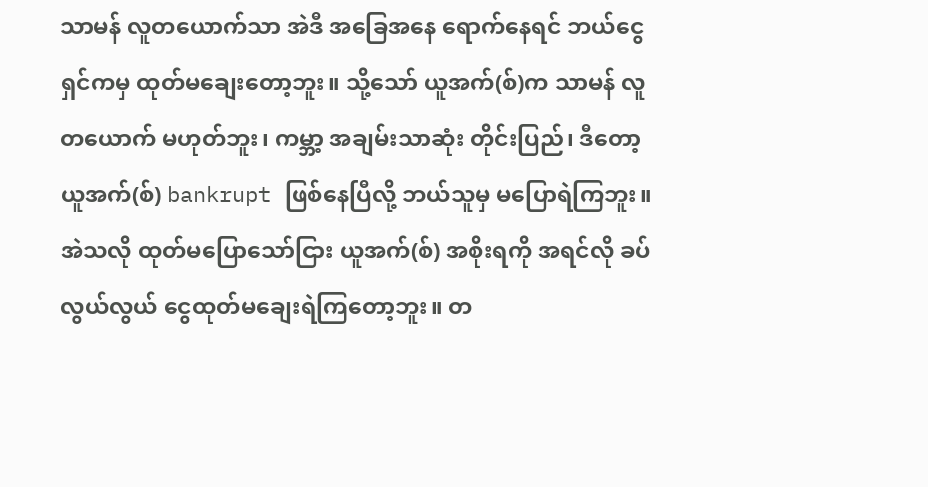သာမန် လူတယောက်သာ အဲဒီ အခြေအနေ ရောက်နေရင် ဘယ်ငွေရှင်ကမှ ထုတ်မချေးတော့ဘူး။ သို့သော် ယူအက်(စ်)က သာမန် လူ တယောက် မဟုတ်ဘူး၊ ကမ္ဘာ့ အချမ်းသာဆုံး တိုင်းပြည်၊ ဒီတော့ ယူအက်(စ်) bankrupt ဖြစ်နေပြီလို့ ဘယ်သူမှ မပြောရဲကြဘူး။ အဲသလို ထုတ်မပြောသော်ငြား ယူအက်(စ်) အစိုးရကို အရင်လို ခပ်လွယ်လွယ် ငွေထုတ်မချေးရဲကြတော့ဘူး။ တ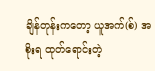ချိန်တုန်းကတော့ ယူအက်(စ်) အစိုးရ ထုတ်ရောင်းတဲ့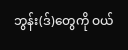ဘွန်း(ဒ်)တွေကို ဝယ်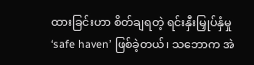ထားခြင်းဟာ စိတ်ချရတဲ့ ရင်းနှီးမြှုပ်နှံမှု ‘safe haven’ ဖြစ်ခဲ့တယ်၊ သဘောက အဲ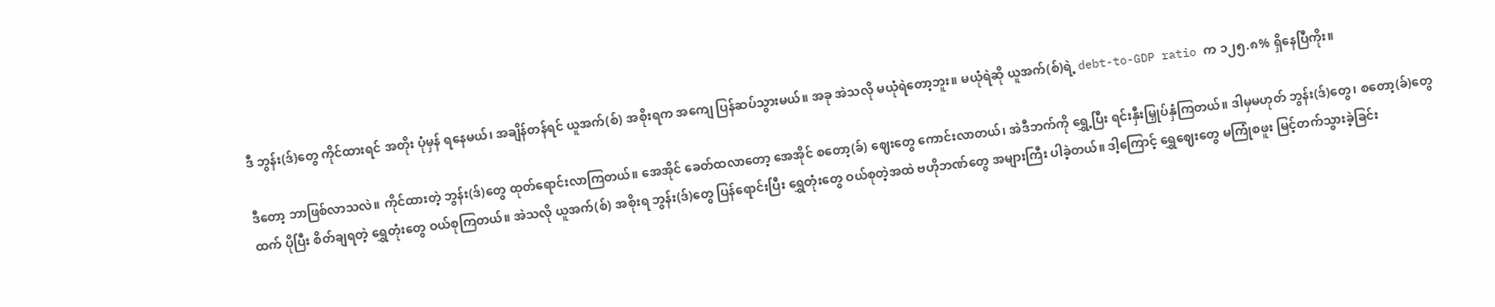ဒီ ဘွန်း(ဒ်)တွေ ကိုင်ထားရင် အတိုး ပုံမှန် ရနေမယ်၊ အချိန်တန်ရင် ယူအက်(စ်) အစိုးရက အကျေ ပြန်ဆပ်သွားမယ်။ အခု အဲသလို မယုံရဲတော့ဘူး။ မယုံရဲဆို ယူအက်(စ်)ရဲ့ debt-to-GDP ratio က ၁၂၅.၈% ရှိနေပြီကိုး။

ဒီတော့ ဘာဖြစ်လာသလဲ။ ကိုင်ထားတဲ့ ဘွန်း(ဒ်)တွေ ထုတ်ရောင်းလာကြတယ်။ အေအိုင် ခေတ်ထလာတော့ အေအိုင် စတော့(ခ်) ဈေးတွေ ကောင်းလာတယ်၊ အဲဒီဘက်ကို ရွှေ့ပြီး ရင်းနှီးမြှုပ်နှံကြတယ်။ ဒါမှမဟုတ် ဘွန်း(ဒ်)တွေ၊ စတော့(ခ်)တွေထက် ပိုပြီး စိတ်ချရတဲ့ ရွှေတုံးတွေ ဝယ်စုကြတယ်။ အဲသလို ယူအက်(စ်) အစိုးရ ဘွန်း(ဒ်)တွေ ပြန်ရောင်းပြီး ရွှေတုံးတွေ ဝယ်စုတဲ့အထဲ ဗဟိုဘဏ်တွေ အများကြီး ပါခဲ့တယ်။ ဒါ့ကြောင့် ရွှေဈေးတွေ မကြုံစဖူး မြင့်တက်သွားခဲ့ခြင်း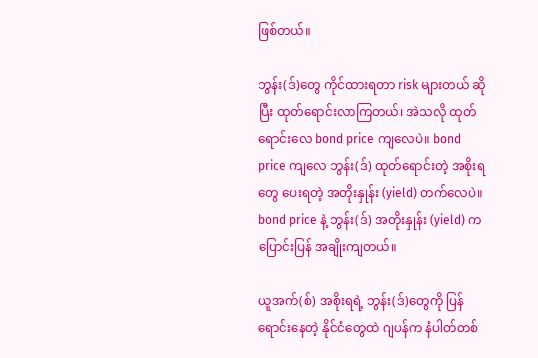ဖြစ်တယ်။

ဘွန်း(ဒ်)တွေ ကိုင်ထားရတာ risk များတယ် ဆိုပြီး ထုတ်ရောင်းလာကြတယ်၊ အဲသလို ထုတ်ရောင်းလေ bond price ကျလေပဲ။ bond price ကျလေ ဘွန်း(ဒ်) ထုတ်ရောင်းတဲ့ အစိုးရတွေ ပေးရတဲ့ အတိုးနှုန်း (yield) တက်လေပဲ။ bond price နဲ့ ဘွန်း(ဒ်) အတိုးနှုန်း (yield) က ပြောင်းပြန် အချိုးကျတယ်။

ယူအက်(စ်) အစိုးရရဲ့ ဘွန်း(ဒ်)တွေကို ပြန်ရောင်းနေတဲ့ နိုင်ငံတွေထဲ ဂျပန်က နံပါတ်တစ်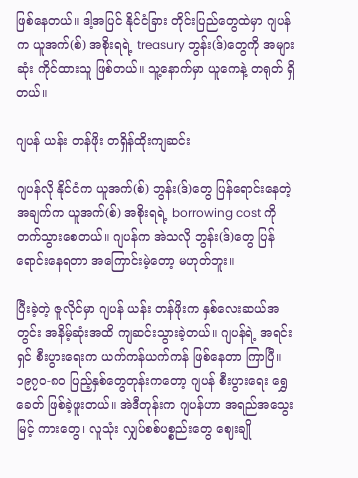ဖြစ်နေတယ်။ ဒါ့အပြင် နိုင်ငံခြား တိုင်းပြည်တွေထဲမှာ ဂျပန်က ယူအက်(စ်) အစိုးရရဲ့ treasury ဘွန်း(ဒ်)တွေကို အများဆုံး ကိုင်ထားသူ ဖြစ်တယ်။ သူ့နောက်မှာ ယူကေနဲ့ တရုတ် ရှိတယ်။

ဂျပန် ယန်း တန်ဖိုး တရှိန်ထိုးကျဆင်း

ဂျပန်လို နိုင်ငံက ယူအက်(စ်) ဘွန်း(ဒ်)တွေ ပြန်ရောင်းနေတဲ့ အချက်က ယူအက်(စ်) အစိုးရရဲ့ borrowing cost ကို တက်သွားစေတယ်။ ဂျပန်က အဲသလို ဘွန်း(ဒ်)တွေ ပြန်ရောင်းနေရတာ အကြောင်းမဲ့တော့ မဟုတ်ဘူး။

ပြီးခဲ့တဲ့ ဇူလိုင်မှာ ဂျပန် ယန်း တန်ဖိုးက နှစ်လေးဆယ်အတွင်း အနိမ့်ဆုံးအထိ ကျဆင်းသွားခဲ့တယ်။ ဂျပန်ရဲ့ အရင်းရှင် စီးပွားရေးက ယက်ကန်ယက်ကန် ဖြစ်နေတာ ကြာပြီ။ ၁၉၇၀-၈၀ ပြည့်နှစ်တွေတုန်းကတော့ ဂျပန် စီးပွားရေး ရွှေခေတ် ဖြစ်ခဲ့ဖူးတယ်။ အဲဒီတုန်းက ဂျပန်ဟာ အရည်အသွေးမြင့် ကားတွေ၊ လူသုံး လျှပ်စစ်ပစ္စည်းတွေ ဈေးချို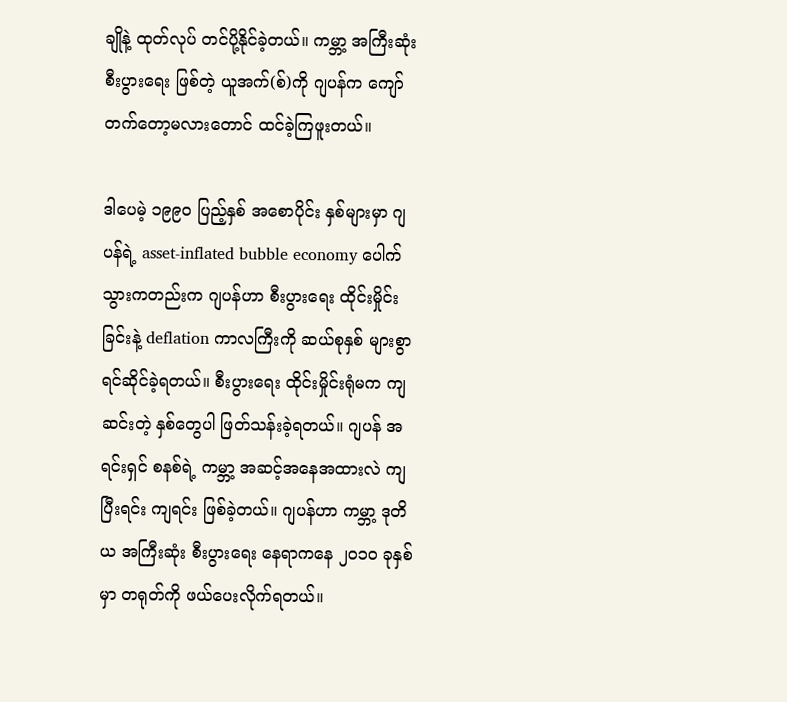ချိုနဲ့ ထုတ်လုပ် တင်ပို့နိုင်ခဲ့တယ်။ ကမ္ဘာ့ အကြီးဆုံး စီးပွားရေး ဖြစ်တဲ့ ယူအက်(စ်)ကို ဂျပန်က ကျော်တက်တော့မလားတောင် ထင်ခဲ့ကြဖူးတယ်။

ဒါပေမဲ့ ၁၉၉၀ ပြည့်နှစ် အစောပိုင်း နှစ်များမှာ ဂျပန်ရဲ့ asset-inflated bubble economy ပေါက်သွားကတည်းက ဂျပန်ဟာ စီးပွားရေး ထိုင်းမှိုင်းခြင်းနဲ့ deflation ကာလကြီးကို ဆယ်စုနှစ် များစွာ ရင်ဆိုင်ခဲ့ရတယ်။ စီးပွားရေး ထိုင်းမှိုင်းရုံမက ကျဆင်းတဲ့ နှစ်တွေပါ ဖြတ်သန်းခဲ့ရတယ်။ ဂျပန် အရင်းရှင် စနစ်ရဲ့ ကမ္ဘာ့ အဆင့်အနေအထားလဲ ကျပြီးရင်း ကျရင်း ဖြစ်ခဲ့တယ်။ ဂျပန်ဟာ ကမ္ဘာ့ ဒုတိယ အကြီးဆုံး စီးပွားရေး နေရာကနေ ၂၀၁၀ ခုနှစ်မှာ တရုတ်ကို ဖယ်ပေးလိုက်ရတယ်။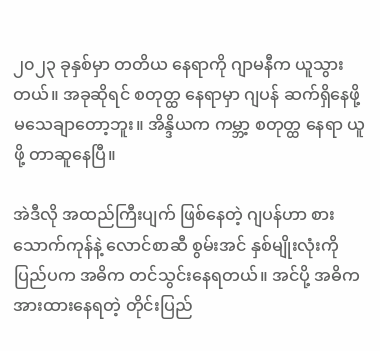၂၀၂၃ ခုနှစ်မှာ တတိယ နေရာကို ဂျာမနီက ယူသွားတယ်။ အခုဆိုရင် စတုတ္ထ နေရာမှာ ဂျပန် ဆက်ရှိနေဖို့ မသေချာတော့ဘူး။ အိန္ဒိယက ကမ္ဘာ့ စတုတ္ထ နေရာ ယူဖို့ တာဆူနေပြီ။

အဲဒီလို အထည်ကြီးပျက် ဖြစ်နေတဲ့ ဂျပန်ဟာ စားသောက်ကုန်နဲ့ လောင်စာဆီ စွမ်းအင် နှစ်မျိုးလုံးကို ပြည်ပက အဓိက တင်သွင်းနေရတယ်။ အင်ပို့ အဓိက အားထားနေရတဲ့ တိုင်းပြည်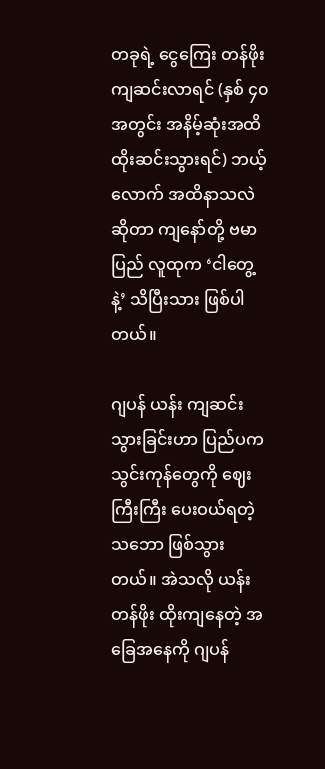တခုရဲ့ ငွေကြေး တန်ဖိုး ကျဆင်းလာရင် (နှစ် ၄၀ အတွင်း အနိမ့်ဆုံးအထိ ထိုးဆင်းသွားရင်) ဘယ့်လောက် အထိနာသလဲ ဆိုတာ ကျနော်တို့ ဗမာပြည် လူထုက ‘ငါတွေ့နဲ့’ သိပြီးသား ဖြစ်ပါတယ်။

ဂျပန် ယန်း ကျဆင်းသွားခြင်းဟာ ပြည်ပက သွင်းကုန်တွေကို ဈေးကြီးကြီး ပေးဝယ်ရတဲ့ သဘော ဖြစ်သွားတယ်။ အဲသလို ယန်း တန်ဖိုး ထိုးကျနေတဲ့ အခြေအနေကို ဂျပန်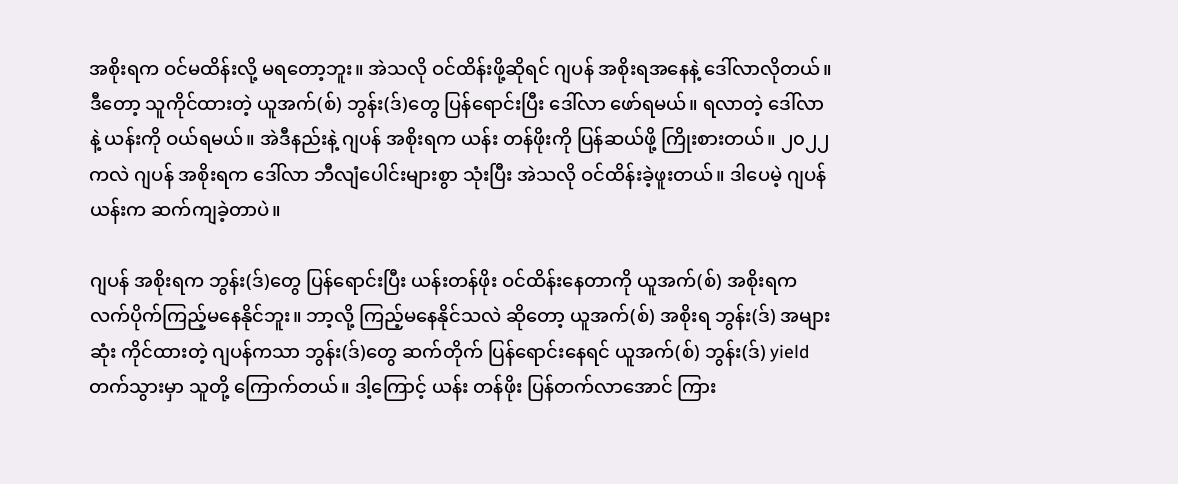အစိုးရက ဝင်မထိန်းလို့ မရတော့ဘူး။ အဲသလို ဝင်ထိန်းဖို့ဆိုရင် ဂျပန် အစိုးရအနေနဲ့ ဒေါ်လာလိုတယ်။ ဒီတော့ သူကိုင်ထားတဲ့ ယူအက်(စ်) ဘွန်း(ဒ်)တွေ ပြန်ရောင်းပြီး ဒေါ်လာ ဖော်ရမယ်။ ရလာတဲ့ ဒေါ်လာနဲ့ ယန်းကို ဝယ်ရမယ်။ အဲဒီနည်းနဲ့ ဂျပန် အစိုးရက ယန်း တန်ဖိုးကို ပြန်ဆယ်ဖို့ ကြိုးစားတယ်။ ၂၀၂၂ ကလဲ ဂျပန် အစိုးရက ဒေါ်လာ ဘီလျံပေါင်းများစွာ သုံးပြီး အဲသလို ဝင်ထိန်းခဲ့ဖူးတယ်။ ဒါပေမဲ့ ဂျပန် ယန်းက ဆက်ကျခဲ့တာပဲ။

ဂျပန် အစိုးရက ဘွန်း(ဒ်)တွေ ပြန်ရောင်းပြီး ယန်းတန်ဖိုး ဝင်ထိန်းနေတာကို ယူအက်(စ်) အစိုးရက လက်ပိုက်ကြည့်မနေနိုင်ဘူး။ ဘာ့လို့ ကြည့်မနေနိုင်သလဲ ဆိုတော့ ယူအက်(စ်) အစိုးရ ဘွန်း(ဒ်) အများဆုံး ကိုင်ထားတဲ့ ဂျပန်ကသာ ဘွန်း(ဒ်)တွေ ဆက်တိုက် ပြန်ရောင်းနေရင် ယူအက်(စ်) ဘွန်း(ဒ်) yield တက်သွားမှာ သူတို့ ကြောက်တယ်။ ဒါ့ကြောင့် ယန်း တန်ဖိုး ပြန်တက်လာအောင် ကြား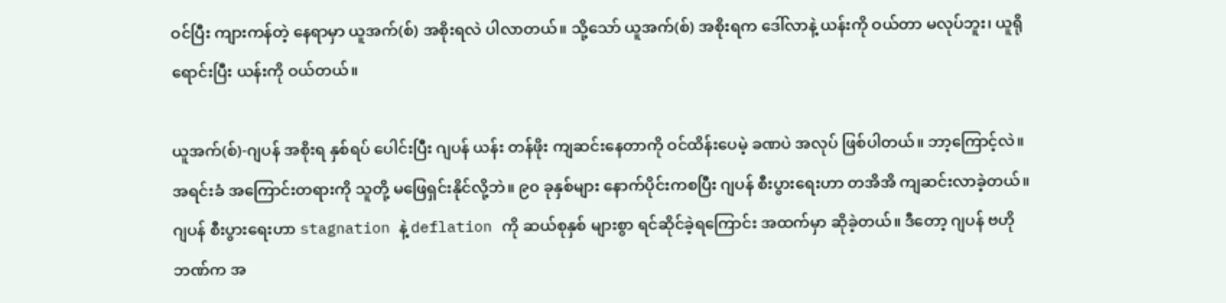ဝင်ပြီး ကျားကန်တဲ့ နေရာမှာ ယူအက်(စ်) အစိုးရလဲ ပါလာတယ်။ သို့သော် ယူအက်(စ်) အစိုးရက ဒေါ်လာနဲ့ ယန်းကို ဝယ်တာ မလုပ်ဘူး၊ ယူရို ရောင်းပြီး ယန်းကို ဝယ်တယ်။

ယူအက်(စ်)-ဂျပန် အစိုးရ နှစ်ရပ် ပေါင်းပြီး ဂျပန် ယန်း တန်ဖိုး ကျဆင်းနေတာကို ဝင်ထိန်းပေမဲ့ ခဏပဲ အလုပ် ဖြစ်ပါတယ်။ ဘာ့ကြောင့်လဲ။ အရင်းခံ အကြောင်းတရားကို သူတို့ မဖြေရှင်းနိုင်လို့ဘဲ။ ၉၀ ခုနှစ်များ နောက်ပိုင်းကစပြီး ဂျပန် စီးပွားရေးဟာ တအိအိ ကျဆင်းလာခဲ့တယ်။ ဂျပန် စီးပွားရေးဟာ stagnation နဲ့ deflation ကို ဆယ်စုနှစ် များစွာ ရင်ဆိုင်ခဲ့ရကြောင်း အထက်မှာ ဆိုခဲ့တယ်။ ဒီတော့ ဂျပန် ဗဟိုဘဏ်က အ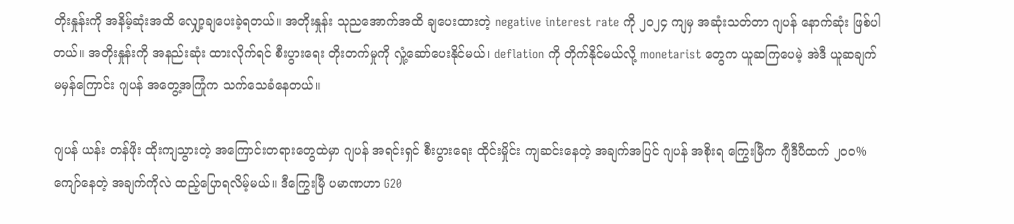တိုးနှုန်းကို အနိမ့်ဆုံးအထိ လျှော့ချပေးခဲ့ရတယ်။ အတိုးနှုန်း သုညအောက်အထိ ချပေးထားတဲ့ negative interest rate ကို ၂၀၂၄ ကျမှ အဆုံးသတ်တာ ဂျပန် နောက်ဆုံး ဖြစ်ပါတယ်။ အတိုးနှုန်းကို အနည်းဆုံး ထားလိုက်ရင် စီးပွားရေး တိုးတက်မှုကို လှုံ့ဆော်ပေးနိုင်မယ်၊ deflation ကို တိုက်နိုင်မယ်လို့ monetarist တွေက ယူဆကြပေမဲ့ အဲဒီ ယူဆချက် မမှန်ကြောင်း ဂျပန် အတွေ့အကြုံက သက်သေခံနေတယ်။

ဂျပန် ယန်း တန်ဖိုး ထိုးကျသွားတဲ့ အကြောင်းတရားတွေထဲမှာ ဂျပန် အရင်းရှင် စီးပွားရေး ထိုင်းမှိုင်း ကျဆင်းနေတဲ့ အချက်အပြင် ဂျပန် အစိုးရ ကြွေးမြီက ဂျီဒီပီထက် ၂၀၀% ကျော်နေတဲ့ အချက်ကိုလဲ ထည့်ပြောရလိမ့်မယ်။ ဒီကြွေးမြီ ပမာဏဟာ G20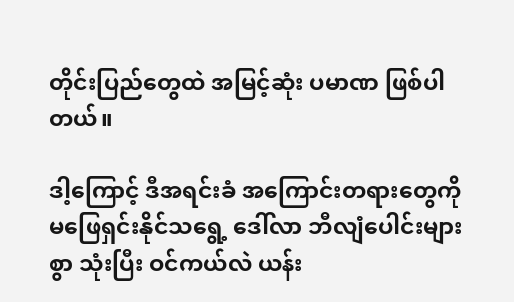တိုင်းပြည်တွေထဲ အမြင့်ဆုံး ပမာဏ ဖြစ်ပါတယ်။

ဒါ့ကြောင့် ဒီအရင်းခံ အကြောင်းတရားတွေကို မဖြေရှင်းနိုင်သရွေ့ ဒေါ်လာ ဘီလျံပေါင်းများစွာ သုံးပြီး ဝင်ကယ်လဲ ယန်း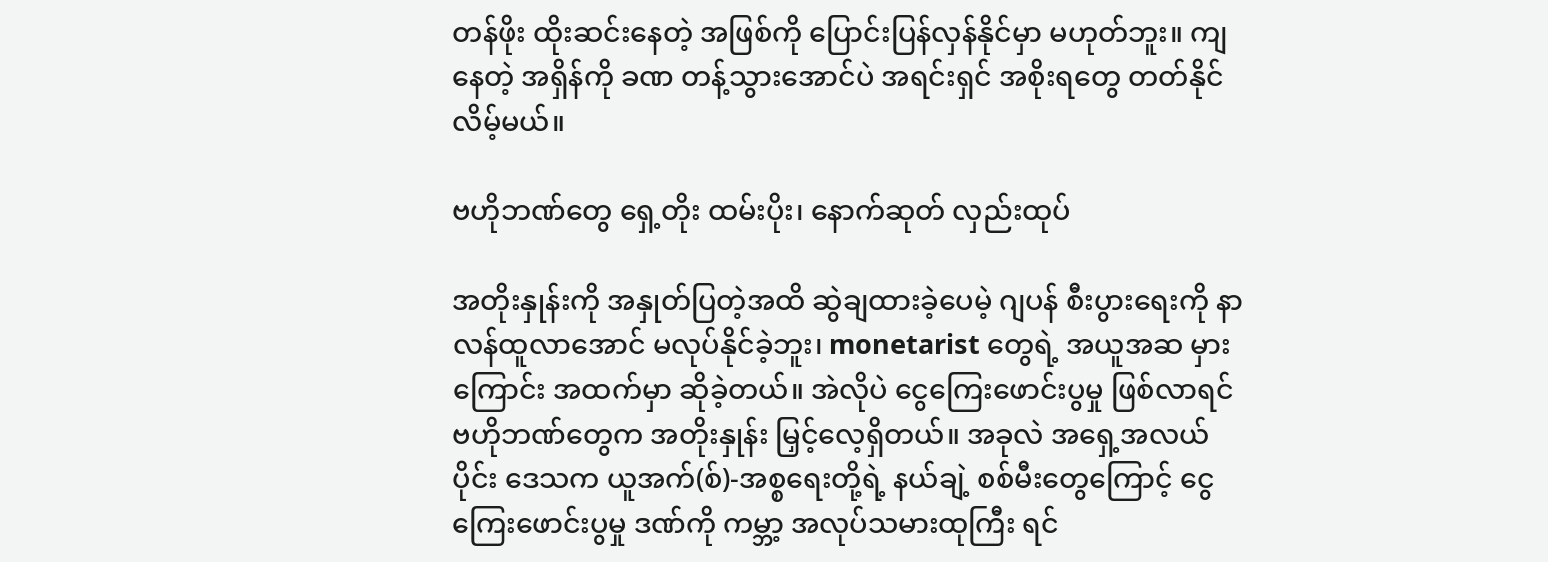တန်ဖိုး ထိုးဆင်းနေတဲ့ အဖြစ်ကို ပြောင်းပြန်လှန်နိုင်မှာ မဟုတ်ဘူး။ ကျနေတဲ့ အရှိန်ကို ခဏ တန့်သွားအောင်ပဲ အရင်းရှင် အစိုးရတွေ တတ်နိုင်လိမ့်မယ်။

ဗဟိုဘဏ်တွေ ရှေ့တိုး ထမ်းပိုး၊ နောက်ဆုတ် လှည်းထုပ်

အတိုးနှုန်းကို အနှုတ်ပြတဲ့အထိ ဆွဲချထားခဲ့ပေမဲ့ ဂျပန် စီးပွားရေးကို နာလန်ထူလာအောင် မလုပ်နိုင်ခဲ့ဘူး၊ monetarist တွေရဲ့ အယူအဆ မှားကြောင်း အထက်မှာ ဆိုခဲ့တယ်။ အဲလိုပဲ ငွေကြေးဖောင်းပွမှု ဖြစ်လာရင် ဗဟိုဘဏ်တွေက အတိုးနှုန်း မြှင့်လေ့ရှိတယ်။ အခုလဲ အရှေ့အလယ်ပိုင်း ဒေသက ယူအက်(စ်)-အစ္စရေးတို့ရဲ့ နယ်ချဲ့ စစ်မီးတွေကြောင့် ငွေကြေးဖောင်းပွမှု ဒဏ်ကို ကမ္ဘာ့ အလုပ်သမားထုကြီး ရင်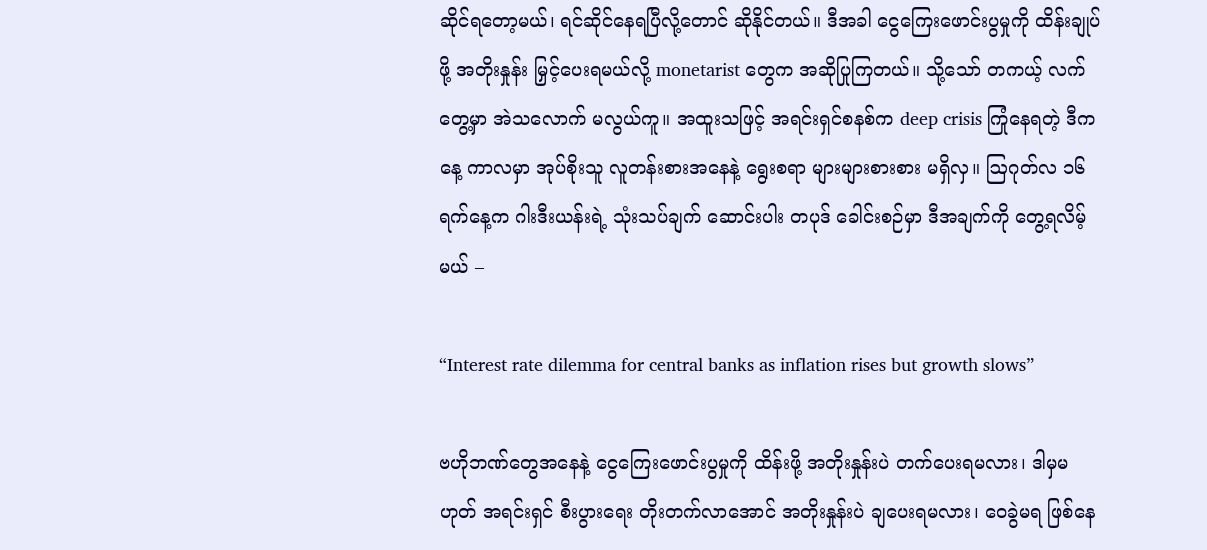ဆိုင်ရတော့မယ်၊ ရင်ဆိုင်နေရပြီလို့တောင် ဆိုနိုင်တယ်။ ဒီအခါ ငွေကြေးဖောင်းပွမှုကို ထိန်းချုပ်ဖို့ အတိုးနှုန်း မြှင့်ပေးရမယ်လို့ monetarist တွေက အဆိုပြုကြတယ်။ သို့သော် တကယ့် လက်တွေ့မှာ အဲသလောက် မလွယ်ကူ။ အထူးသဖြင့် အရင်းရှင်စနစ်က deep crisis ကြုံနေရတဲ့ ဒီကနေ့ ကာလမှာ အုပ်စိုးသူ လူတန်းစားအနေနဲ့ ရွေးစရာ များများစားစား မရှိလှ။ ဩဂုတ်လ ၁၆ ရက်နေ့က ဂါးဒီးယန်းရဲ့ သုံးသပ်ချက် ဆောင်းပါး တပုဒ် ခေါင်းစဉ်မှာ ဒီအချက်ကို တွေ့ရလိမ့်မယ် –

“Interest rate dilemma for central banks as inflation rises but growth slows”

ဗဟိုဘဏ်တွေအနေနဲ့ ငွေကြေးဖောင်းပွမှုကို ထိန်းဖို့ အတိုးနှုန်းပဲ တက်ပေးရမလား၊ ဒါမှမဟုတ် အရင်းရှင် စီးပွားရေး တိုးတက်လာအောင် အတိုးနှုန်းပဲ ချပေးရမလား၊ ဝေခွဲမရ ဖြစ်နေ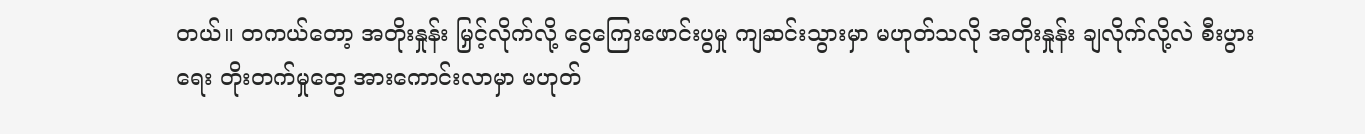တယ်။ တကယ်တော့ အတိုးနှုန်း မြှင့်လိုက်လို့ ငွေကြေးဖောင်းပွမှု ကျဆင်းသွားမှာ မဟုတ်သလို အတိုးနှုန်း ချလိုက်လို့လဲ စီးပွားရေး တိုးတက်မှုတွေ အားကောင်းလာမှာ မဟုတ်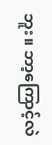ဘူး။ ဘာ့ကြောင့်လဲ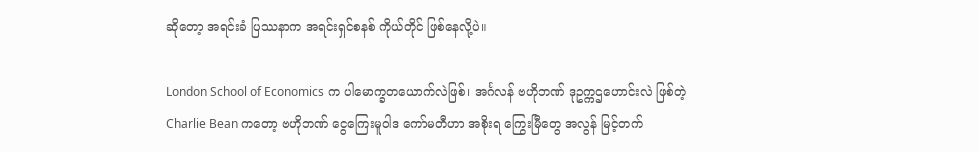ဆိုတော့ အရင်းခံ ပြဿနာက အရင်းရှင်စနစ် ကိုယ်တိုင် ဖြစ်နေလို့ပဲ။

London School of Economics က ပါမောက္ခတယောက်လဲဖြစ်၊ အင်္ဂလန် ဗဟိုဘဏ် ဒုဥက္ကဌဟောင်းလဲ ဖြစ်တဲ့ Charlie Bean ကတော့ ဗဟိုဘဏ် ငွေကြေးမူဝါဒ ကော်မတီဟာ အစိုးရ ကြွေးမြီတွေ အလွန် မြင့်တက်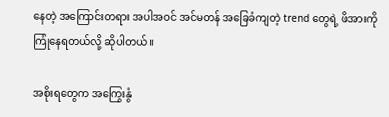နေတဲ့ အကြောင်းတရား အပါအဝင် အင်မတန် အခြေခံကျတဲ့ trend တွေရဲ့ ဖိအားကို ကြုံနေရတယ်လို့ ဆိုပါတယ်။

အစိုးရတွေက အကြွေးနွံ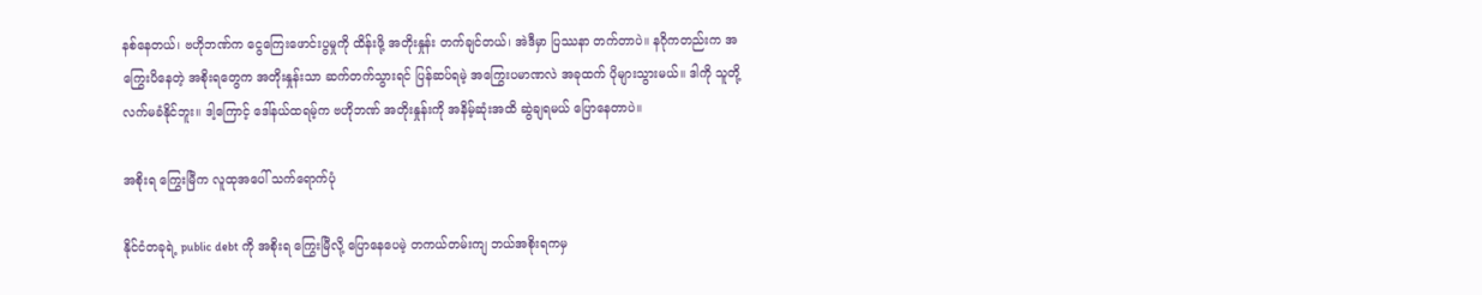နစ်နေတယ်၊ ဗဟိုဘဏ်က ငွေကြေးဖောင်းပွမှုကို ထိန်းဖို့ အတိုးနှုန်း တက်ချင်တယ်၊ အဲဒီမှာ ပြဿနာ တက်တာပဲ။ နဂိုကတည်းက အကြွေးပိနေတဲ့ အစိုးရတွေက အတိုးနှုန်းသာ ဆက်တက်သွားရင် ပြန်ဆပ်ရမဲ့ အကြွေးပမာဏလဲ အခုထက် ပိုများသွားမယ်။ ဒါကို သူတို့ လက်မခံနိုင်ဘူး။ ဒါ့ကြောင့် ဒေါ်နယ်ထရမ့်က ဗဟိုဘဏ် အတိုးနှုန်းကို အနိမ့်ဆုံးအထိ ဆွဲချရမယ် ပြောနေတာပဲ။

အစိုးရ ကြွေးမြီက လူထုအပေါ် သက်ရောက်ပုံ

နိုင်ငံတခုရဲ့ public debt ကို အစိုးရ ကြွေးမြီလို့ ပြောနေပေမဲ့ တကယ်တမ်းကျ ဘယ်အစိုးရကမှ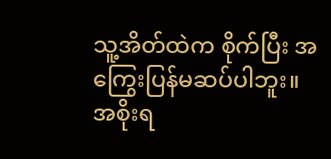သူ့အိတ်ထဲက စိုက်ပြီး အကြွေးပြန်မဆပ်ပါဘူး။ အစိုးရ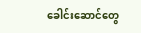ခေါင်းဆောင်တွေ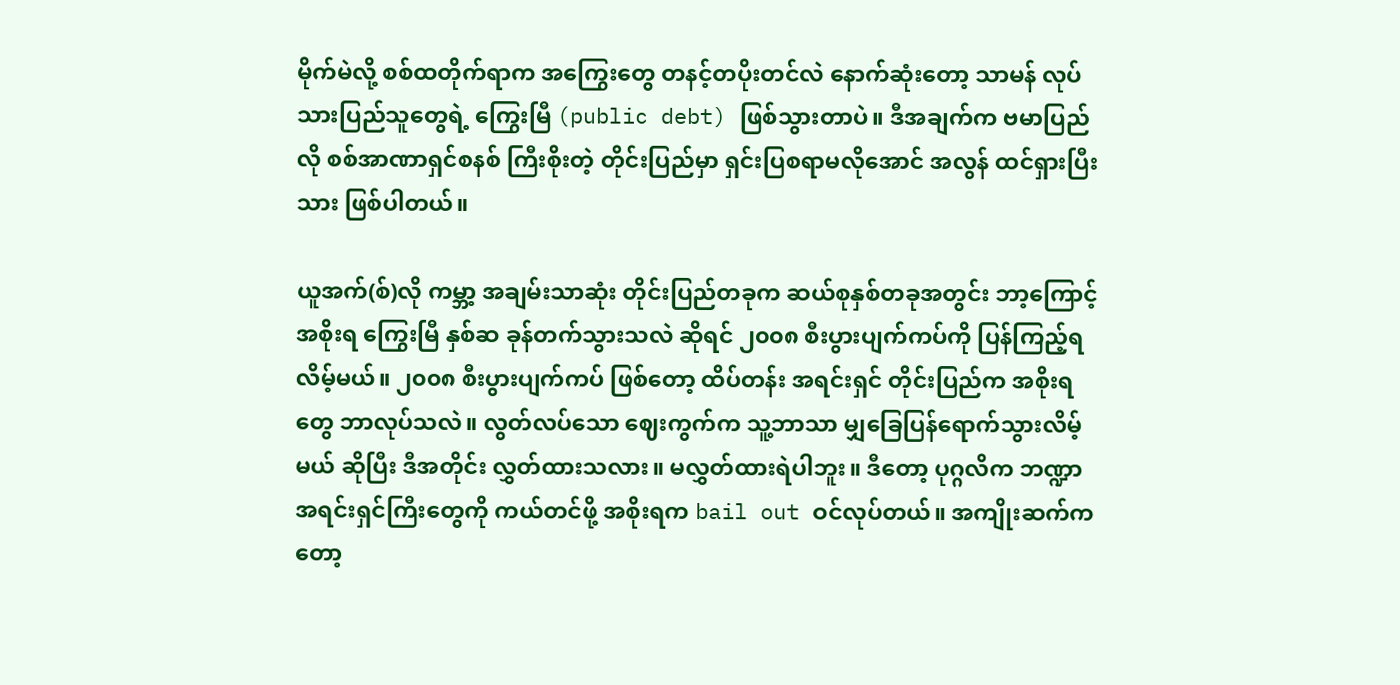မိုက်မဲလို့ စစ်ထတိုက်ရာက အကြွေးတွေ တနင့်တပိုးတင်လဲ နောက်ဆုံးတော့ သာမန် လုပ်သားပြည်သူတွေရဲ့ ကြွေးမြီ (public debt) ဖြစ်သွားတာပဲ။ ဒီအချက်က ဗမာပြည်လို စစ်အာဏာရှင်စနစ် ကြီးစိုးတဲ့ တိုင်းပြည်မှာ ရှင်းပြစရာမလိုအောင် အလွန် ထင်ရှားပြီးသား ဖြစ်ပါတယ်။

ယူအက်(စ်)လို ကမ္ဘာ့ အချမ်းသာဆုံး တိုင်းပြည်တခုက ဆယ်စုနှစ်တခုအတွင်း ဘာ့ကြောင့် အစိုးရ ကြွေးမြီ နှစ်ဆ ခုန်တက်သွားသလဲ ဆိုရင် ၂၀၀၈ စီးပွားပျက်ကပ်ကို ပြန်ကြည့်ရလိမ့်မယ်။ ၂၀၀၈ စီးပွားပျက်ကပ် ဖြစ်တော့ ထိပ်တန်း အရင်းရှင် တိုင်းပြည်က အစိုးရတွေ ဘာလုပ်သလဲ။ လွတ်လပ်သော ဈေးကွက်က သူ့ဘာသာ မျှခြေပြန်ရောက်သွားလိမ့်မယ် ဆိုပြီး ဒီအတိုင်း လွှတ်ထားသလား။ မလွှတ်ထားရဲပါဘူး။ ဒီတော့ ပုဂ္ဂလိက ဘဏ္ဍာ အရင်းရှင်ကြီးတွေကို ကယ်တင်ဖို့ အစိုးရက bail out ဝင်လုပ်တယ်။ အကျိုးဆက်ကတော့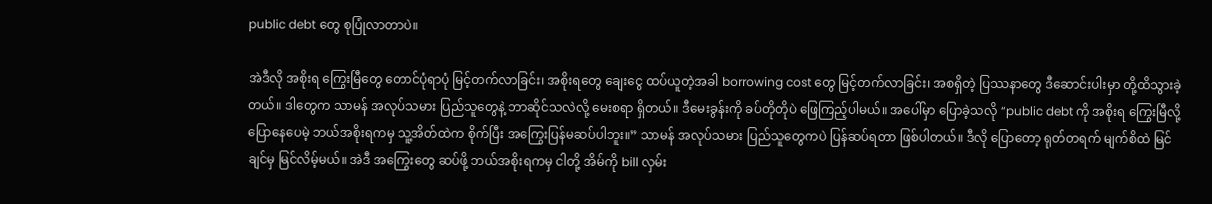public debt တွေ စုပြုံလာတာပဲ။

အဲဒီလို အစိုးရ ကြွေးမြီတွေ တောင်ပုံရာပုံ မြင့်တက်လာခြင်း၊ အစိုးရတွေ ချေးငွေ ထပ်ယူတဲ့အခါ borrowing cost တွေ မြင့်တက်လာခြင်း၊ အစရှိတဲ့ ပြဿနာတွေ ဒီဆောင်းပါးမှာ တို့ထိသွားခဲ့တယ်။ ဒါတွေက သာမန် အလုပ်သမား ပြည်သူတွေနဲ့ ဘာဆိုင်သလဲလို့ မေးစရာ ရှိတယ်။ ဒီမေးခွန်းကို ခပ်တိုတိုပဲ ဖြေကြည့်ပါမယ်။ အပေါ်မှာ ပြောခဲ့သလို “public debt ကို အစိုးရ ကြွေးမြီလို့ ပြောနေပေမဲ့ ဘယ်အစိုးရကမှ သူ့အိတ်ထဲက စိုက်ပြီး အကြွေးပြန်မဆပ်ပါဘူး။” သာမန် အလုပ်သမား ပြည်သူတွေကပဲ ပြန်ဆပ်ရတာ ဖြစ်ပါတယ်။ ဒီလို ပြောတော့ ရုတ်တရက် မျက်စိထဲ မြင်ချင်မှ မြင်လိမ့်မယ်။ အဲဒီ အကြွေးတွေ ဆပ်ဖို့ ဘယ်အစိုးရကမှ ငါတို့ အိမ်ကို bill လှမ်း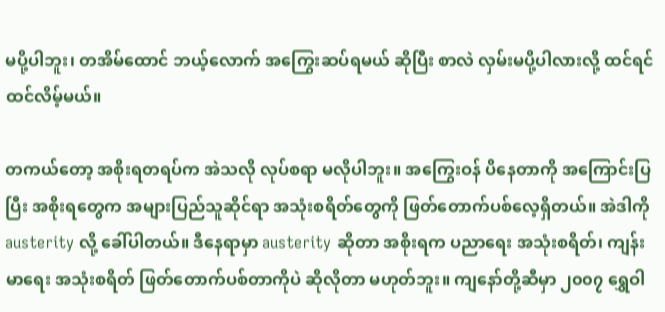မပို့ပါဘူး၊ တအိမ်ထောင် ဘယ့်လောက် အကြွေးဆပ်ရမယ် ဆိုပြီး စာလဲ လှမ်းမပို့ပါလားလို့ ထင်ရင် ထင်လိမ့်မယ်။

တကယ်တော့ အစိုးရတရပ်က အဲသလို လုပ်စရာ မလိုပါဘူး။ အကြွေးဝန် ပိနေတာကို အကြောင်းပြပြီး အစိုးရတွေက အများပြည်သူဆိုင်ရာ အသုံးစရိတ်တွေကို ဖြတ်တောက်ပစ်လေ့ရှိတယ်။ အဲဒါကို austerity လို့ ခေါ်ပါတယ်။ ဒီနေရာမှာ austerity ဆိုတာ အစိုးရက ပညာရေး အသုံးစရိတ်၊ ကျန်းမာရေး အသုံးစရိတ် ဖြတ်တောက်ပစ်တာကိုပဲ ဆိုလိုတာ မဟုတ်ဘူး။ ကျနော်တို့ဆီမှာ ၂၀၀၇ ရွှေဝါ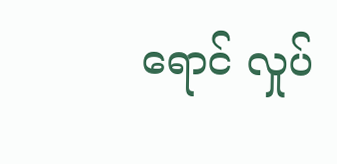ရောင် လှုပ်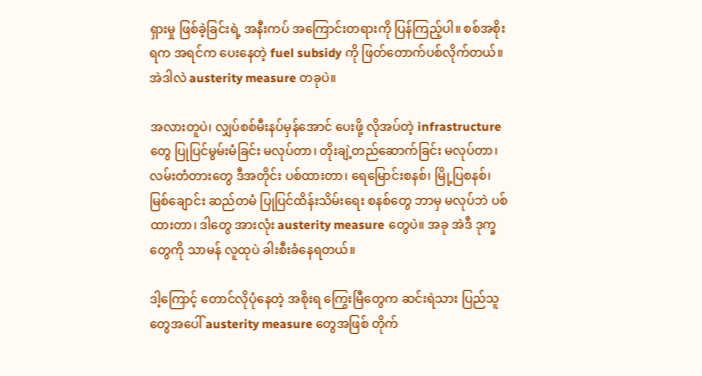ရှားမှု ဖြစ်ခဲ့ခြင်းရဲ့ အနီးကပ် အကြောင်းတရားကို ပြန်ကြည့်ပါ။ စစ်အစိုးရက အရင်က ပေးနေတဲ့ fuel subsidy ကို ဖြတ်တောက်ပစ်လိုက်တယ်။ အဲဒါလဲ austerity measure တခုပဲ။

အလားတူပဲ၊ လျှပ်စစ်မီးနပ်မှန်အောင် ပေးဖို့ လိုအပ်တဲ့ infrastructure တွေ ပြုပြင်မွမ်းမံခြင်း မလုပ်တာ၊ တိုးချဲ့တည်ဆောက်ခြင်း မလုပ်တာ၊ လမ်းတံတားတွေ ဒီအတိုင်း ပစ်ထားတာ၊ ရေမြောင်းစနစ်၊ မြို့ပြစနစ်၊ မြစ်ချောင်း ဆည်တမံ ပြုပြင်ထိန်းသိမ်းရေး စနစ်တွေ ဘာမှ မလုပ်ဘဲ ပစ်ထားတာ၊ ဒါတွေ အားလုံး austerity measure တွေပဲ။ အခု အဲဒီ ဒုက္ခတွေကို သာမန် လူထုပဲ ခါးစီးခံနေရတယ်။

ဒါ့ကြောင့် တောင်လိုပုံနေတဲ့ အစိုးရ ကြွေးမြီတွေက ဆင်းရဲသား ပြည်သူတွေအပေါ် austerity measure တွေအဖြစ် တိုက်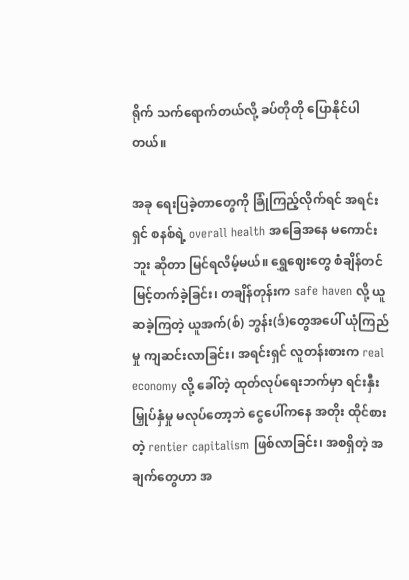ရိုက် သက်ရောက်တယ်လို့ ခပ်တိုတို ပြောနိုင်ပါတယ်။

အခု ရေးပြခဲ့တာတွေကို ခြုံကြည့်လိုက်ရင် အရင်းရှင် စနစ်ရဲ့ overall health အခြေအနေ မကောင်းဘူး ဆိုတာ မြင်ရလိမ့်မယ်။ ရွှေဈေးတွေ စံချိန်တင် မြင့်တက်ခဲ့ခြင်း၊ တချိန်တုန်းက safe haven လို့ ယူဆခဲ့ကြတဲ့ ယူအက်(စ်) ဘွန်း(ဒ်)တွေအပေါ် ယုံကြည်မှု ကျဆင်းလာခြင်း၊ အရင်းရှင် လူတန်းစားက real economy လို့ ခေါ်တဲ့ ထုတ်လုပ်ရေးဘက်မှာ ရင်းနှီးမြှုပ်နှံမှု မလုပ်တော့ဘဲ ငွေပေါ်ကနေ အတိုး ထိုင်စားတဲ့ rentier capitalism ဖြစ်လာခြင်း၊ အစရှိတဲ့ အချက်တွေဟာ အ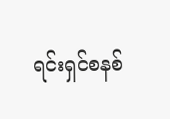ရင်းရှင်စနစ်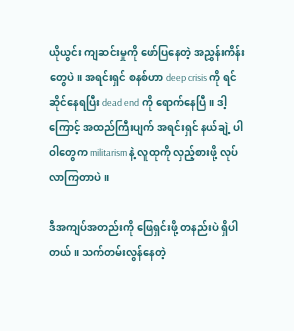ယိုယွင်း ကျဆင်းမှုကို ဖော်ပြနေတဲ့ အညွှန်းကိန်းတွေပဲ။ အရင်းရှင် စနစ်ဟာ deep crisis ကို ရင်ဆိုင်နေရပြီး dead end ကို ရောက်နေပြီ။ ဒါ့ကြောင့် အထည်ကြီးပျက် အရင်းရှင် နယ်ချဲ့ ပါဝါတွေက militarism နဲ့ လူထုကို လှည့်စားဖို့ လုပ်လာကြတာပဲ။

ဒီအကျပ်အတည်းကို ဖြေရှင်းဖို့ တနည်းပဲ ရှိပါတယ်။ သက်တမ်းလွန်နေတဲ့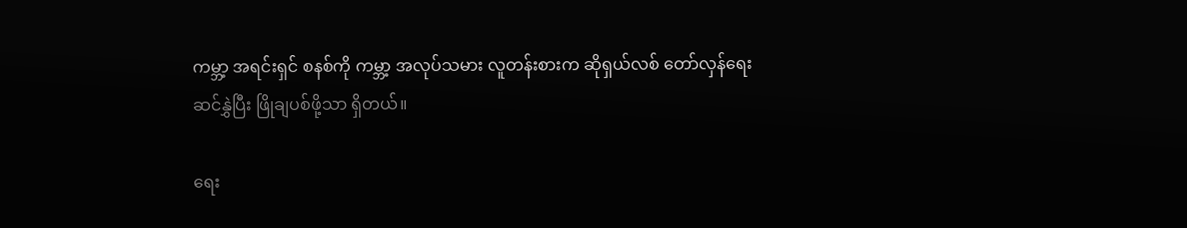ကမ္ဘာ့ အရင်းရှင် စနစ်ကို ကမ္ဘာ့ အလုပ်သမား လူတန်းစားက ဆိုရှယ်လစ် တော်လှန်ရေး ဆင်နွှဲပြီး ဖြိုချပစ်ဖို့သာ ရှိတယ်။

ရေး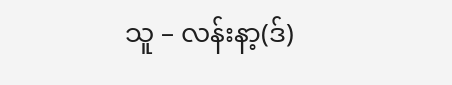သူ – လန်းနာ့(ဒ်)